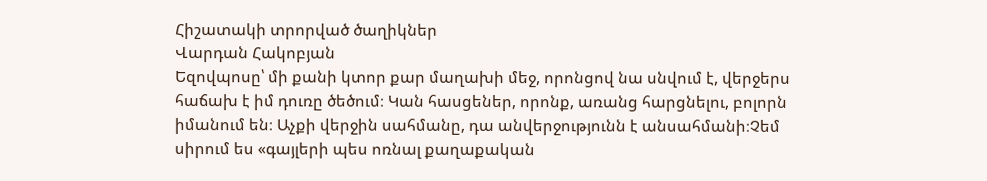Հիշատակի տրորված ծաղիկներ
Վարդան Հակոբյան
Եզովպոսը՝ մի քանի կտոր քար մաղախի մեջ, որոնցով նա սնվում է, վերջերս հաճախ է իմ դուռը ծեծում։ Կան հասցեներ, որոնք, առանց հարցնելու, բոլորն իմանում են։ Աչքի վերջին սահմանը, դա անվերջությունն է անսահմանի։Չեմ սիրում ես «գայլերի պես ոռնալ քաղաքական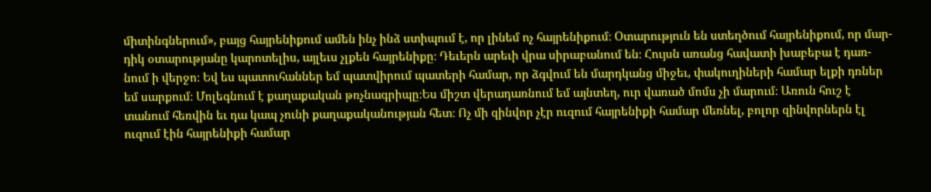միտինգներում», բայց հայրենիքում ամեն ինչ ինձ ստիպում է, որ լինեմ ոչ հայրենիքում։ Օտարություն են ստեղծում հայրենիքում, որ մար- դիկ օտարությանը կարոտելիս, այլեւս չլքեն հայրենիքը։ Դեւերն արեւի վրա սիրաբանում են։ Հույսն առանց հավատի խաբեբա է դառ- նում ի վերջո։ Եվ ես պատուհաններ եմ պատվիրում պատերի համար, որ ձգվում են մարդկանց միջեւ, փակուղիների համար ելքի դռներ եմ սարքում։ Մոլեգնում է քաղաքական թռչնագրիպը։Ես միշտ վերադառնում եմ այնտեղ, ուր վառած մոմս չի մարում։ Առուն հուշ է տանում հեռվին եւ դա կապ չունի քաղաքականության հետ։ Ոչ մի զինվոր չէր ուզում հայրենիքի համար մեռնել, բոլոր զինվորներն էլ ուզում էին հայրենիքի համար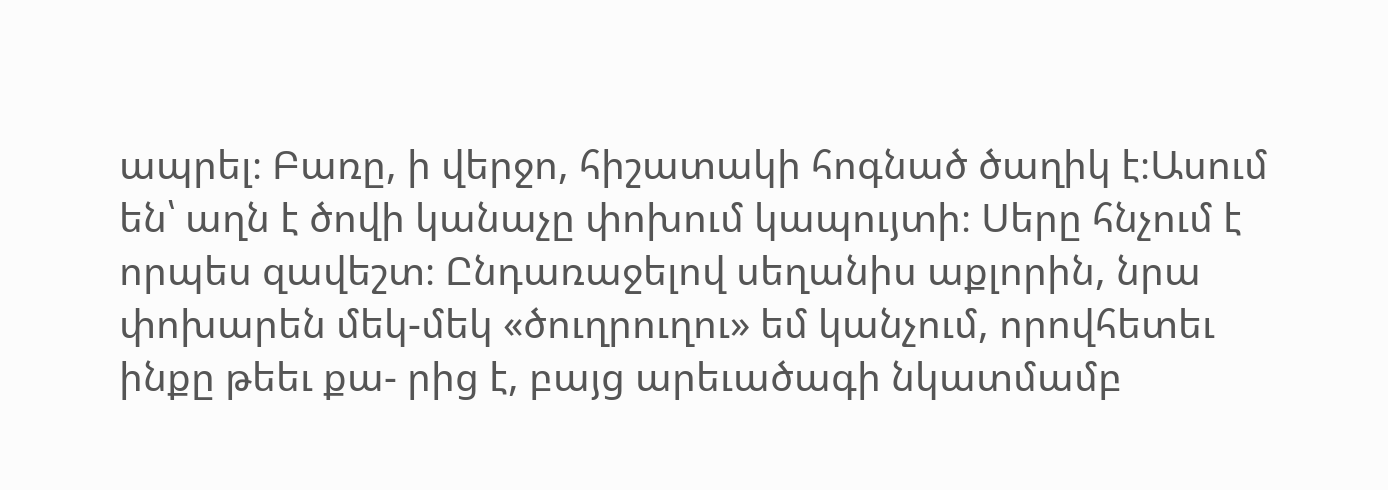ապրել։ Բառը, ի վերջո, հիշատակի հոգնած ծաղիկ է։Ասում են՝ աղն է ծովի կանաչը փոխում կապույտի։ Սերը հնչում է որպես զավեշտ։ Ընդառաջելով սեղանիս աքլորին, նրա փոխարեն մեկ-մեկ «ծուղրուղու» եմ կանչում, որովհետեւ ինքը թեեւ քա- րից է, բայց արեւածագի նկատմամբ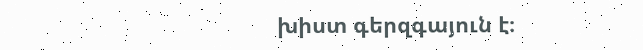խիստ գերզգայուն է։